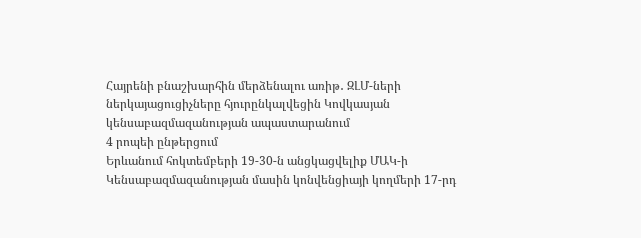Հայրենի բնաշխարհին մերձենալու առիթ․ ԶԼՄ-ների ներկայացուցիչները հյուրընկալվեցին Կովկասյան կենսաբազմազանության ապաստարանում
4 րոպեի ընթերցում
Երևանում հոկտեմբերի 19-30-ն անցկացվելիք ՄԱԿ-ի Կենսաբազմազանության մասին կոնվենցիայի կողմերի 17-րդ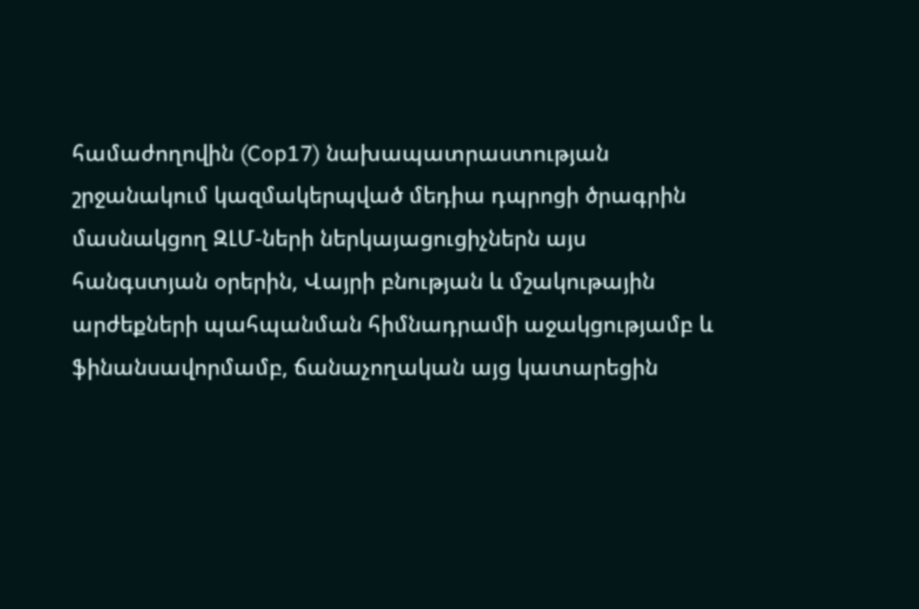համաժողովին (Cop17) նախապատրաստության շրջանակում կազմակերպված մեդիա դպրոցի ծրագրին մասնակցող ԶԼՄ-ների ներկայացուցիչներն այս հանգստյան օրերին, Վայրի բնության և մշակութային արժեքների պահպանման հիմնադրամի աջակցությամբ և ֆինանսավորմամբ, ճանաչողական այց կատարեցին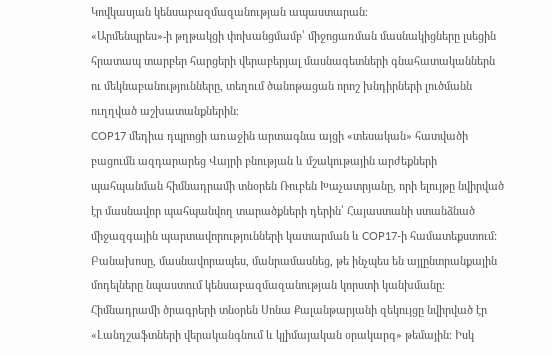Կովկասյան կենսաբազմազանության ապաստարան։
«Արմենպրես»-ի թղթակցի փոխանցմամբ՝ միջոցառման մասնակիցները լսեցին հրատապ տարբեր հարցերի վերաբերյալ մասնագետների գնահատականներն ու մեկնաբանությունները, տեղում ծանոթացան որոշ խնդիրների լուծմանն ուղղված աշխատանքներին։
COP17 մեդիա դպրոցի առաջին արտագնա այցի «տեսական» հատվածի բացումն ազդարարեց Վայրի բնության և մշակութային արժեքների պահպանման հիմնադրամի տնօրեն Ռուբեն Խաչատրյանը, որի ելույթը նվիրված էր մասնավոր պահպանվող տարածքների դերին՝ Հայաստանի ստանձնած միջազգային պարտավորությունների կատարման և COP17-ի համատեքստում: Բանախոսը, մասնավորապես, մանրամասնեց, թե ինչպես են այլընտրանքային մոդելները նպաստում կենսաբազմազանության կորստի կանխմանը:
Հիմնադրամի ծրագրերի տնօրեն Սոնա Քալանթարյանի զեկույցը նվիրված էր «Լանդշաֆտների վերականգնում և կլիմայական օրակարգ» թեմային։ Իսկ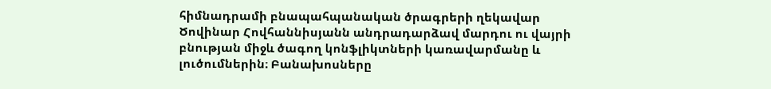հիմնադրամի բնապահպանական ծրագրերի ղեկավար Ծովինար Հովհաննիսյանն անդրադարձավ մարդու ու վայրի բնության միջև ծագող կոնֆլիկտների կառավարմանը և լուծումներին։ Բանախոսները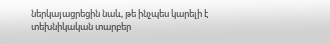ներկայացրեցին նաև, թե ինչպես կարելի է տեխնիկական տարբեր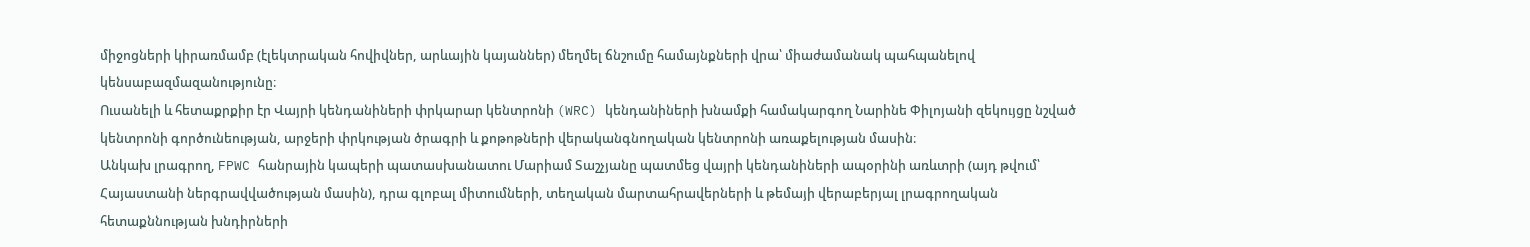միջոցների կիրառմամբ (էլեկտրական հովիվներ, արևային կայաններ) մեղմել ճնշումը համայնքների վրա՝ միաժամանակ պահպանելով կենսաբազմազանությունը։
Ուսանելի և հետաքրքիր էր Վայրի կենդանիների փրկարար կենտրոնի (WRC) կենդանիների խնամքի համակարգող Նարինե Փիլոյանի զեկույցը նշված կենտրոնի գործունեության, արջերի փրկության ծրագրի և քոթոթների վերականգնողական կենտրոնի առաքելության մասին։
Անկախ լրագրող, FPWC հանրային կապերի պատասխանատու Մարիամ Տաշչյանը պատմեց վայրի կենդանիների ապօրինի առևտրի (այդ թվում՝ Հայաստանի ներգրավվածության մասին), դրա գլոբալ միտումների, տեղական մարտահրավերների և թեմայի վերաբերյալ լրագրողական հետաքննության խնդիրների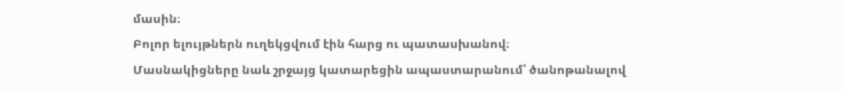մասին։
Բոլոր ելույթներն ուղեկցվում էին հարց ու պատասխանով։
Մասնակիցները նաև շրջայց կատարեցին ապաստարանում՝ ծանոթանալով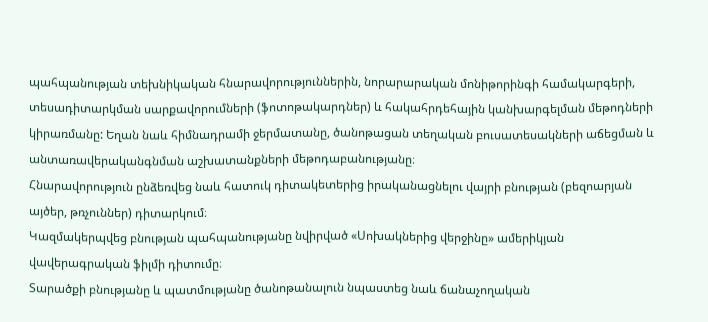պահպանության տեխնիկական հնարավորություններին, նորարարական մոնիթորինգի համակարգերի, տեսադիտարկման սարքավորումների (ֆոտոթակարդներ) և հակահրդեհային կանխարգելման մեթոդների կիրառմանը: Եղան նաև հիմնադրամի ջերմատանը, ծանոթացան տեղական բուսատեսակների աճեցման և անտառավերականգնման աշխատանքների մեթոդաբանությանը։
Հնարավորություն ընձեռվեց նաև հատուկ դիտակետերից իրականացնելու վայրի բնության (բեզոարյան այծեր, թռչուններ) դիտարկում։
Կազմակերպվեց բնության պահպանությանը նվիրված «Սոխակներից վերջինը» ամերիկյան վավերագրական ֆիլմի դիտումը։
Տարածքի բնությանը և պատմությանը ծանոթանալուն նպաստեց նաև ճանաչողական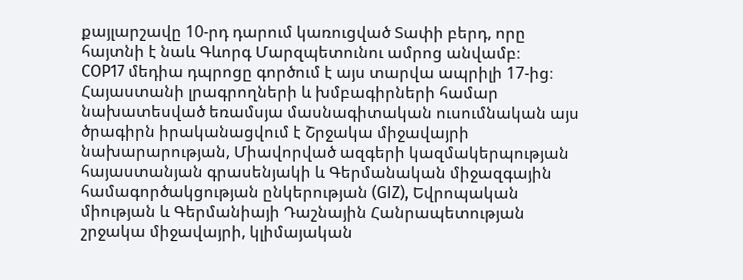քայլարշավը 10-րդ դարում կառուցված Տափի բերդ, որը հայտնի է նաև Գևորգ Մարզպետունու ամրոց անվամբ։
COP17 մեդիա դպրոցը գործում է այս տարվա ապրիլի 17-ից։ Հայաստանի լրագրողների և խմբագիրների համար նախատեսված եռամսյա մասնագիտական ուսումնական այս ծրագիրն իրականացվում է Շրջակա միջավայրի նախարարության, Միավորված ազգերի կազմակերպության հայաստանյան գրասենյակի և Գերմանական միջազգային համագործակցության ընկերության (GIZ), Եվրոպական միության և Գերմանիայի Դաշնային Հանրապետության շրջակա միջավայրի, կլիմայական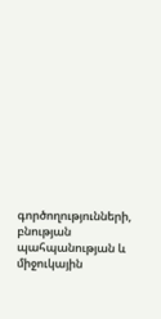գործողությունների, բնության պահպանության և միջուկային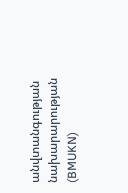անվտանգության նախարարության (BMUKN)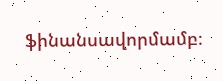ֆինանսավորմամբ։